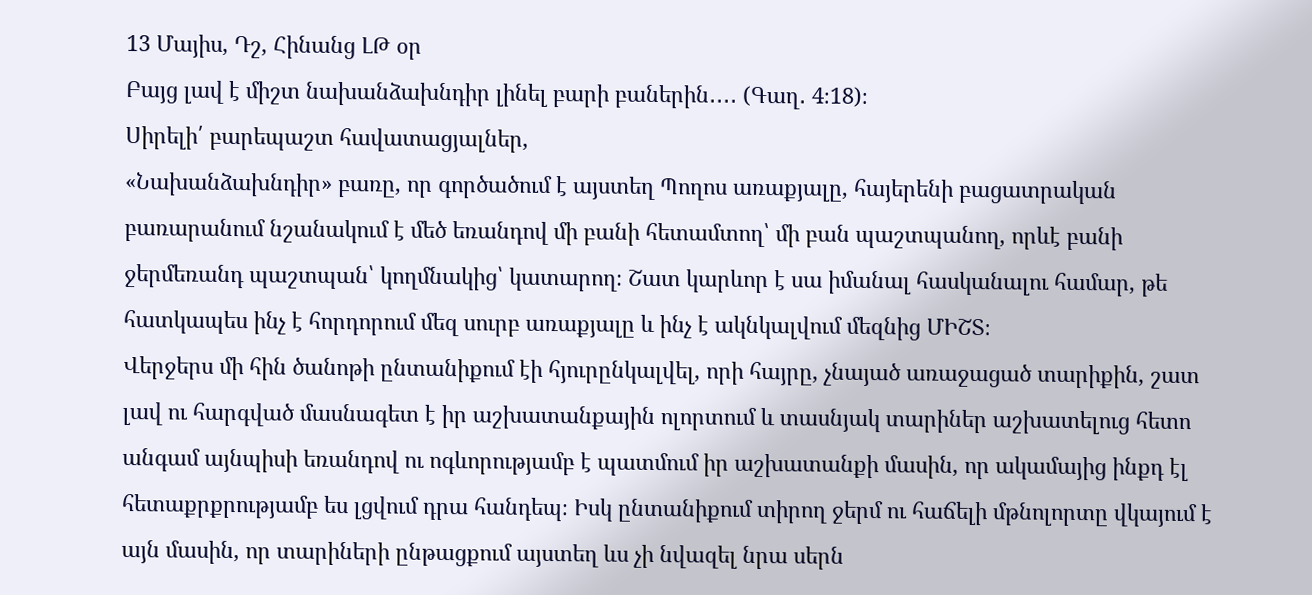13 Մայիս, Դշ, Հինանց ԼԹ օր
Բայց լավ է միշտ նախանձախնդիր լինել բարի բաներին․․․․ (Գաղ․ 4։18)։
Սիրելի՛ բարեպաշտ հավատացյալներ,
«Նախանձախնդիր» բառը, որ գործածում է այստեղ Պողոս առաքյալը, հայերենի բացատրական բառարանում նշանակում է մեծ եռանդով մի բանի հետամտող՝ մի բան պաշտպանող, որևէ բանի ջերմեռանդ պաշտպան՝ կողմնակից՝ կատարող։ Շատ կարևոր է սա իմանալ հասկանալու համար, թե հատկապես ինչ է հորդորում մեզ սուրբ առաքյալը և ինչ է ակնկալվում մեզնից ՄԻՇՏ։
Վերջերս մի հին ծանոթի ընտանիքում էի հյուրընկալվել, որի հայրը, չնայած առաջացած տարիքին, շատ լավ ու հարգված մասնագետ է իր աշխատանքային ոլորտում և տասնյակ տարիներ աշխատելուց հետո անգամ այնպիսի եռանդով ու ոգևորությամբ է պատմում իր աշխատանքի մասին, որ ակամայից ինքդ էլ հետաքրքրությամբ ես լցվում դրա հանդեպ։ Իսկ ընտանիքում տիրող ջերմ ու հաճելի մթնոլորտը վկայում է այն մասին, որ տարիների ընթացքում այստեղ ևս չի նվազել նրա սերն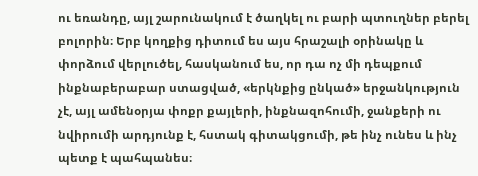ու եռանդը, այլ շարունակում է ծաղկել ու բարի պտուղներ բերել բոլորին։ Երբ կողքից դիտում ես այս հրաշալի օրինակը և փորձում վերլուծել, հասկանում ես, որ դա ոչ մի դեպքում ինքնաբերաբար ստացված, «երկնքից ընկած» երջանկություն չէ, այլ ամենօրյա փոքր քայլերի, ինքնազոհումի, ջանքերի ու նվիրումի արդյունք է, հստակ գիտակցումի, թե ինչ ունես և ինչ պետք է պահպանես։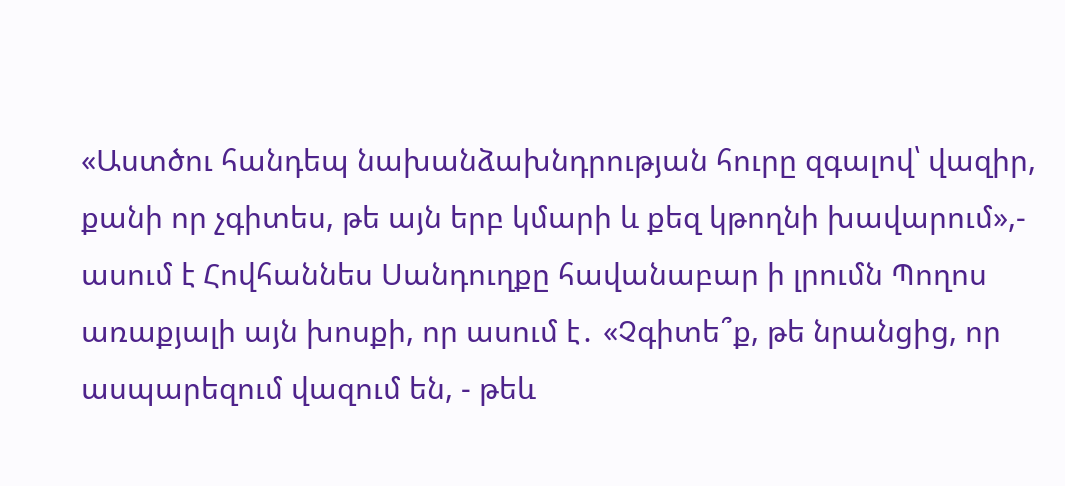«Աստծու հանդեպ նախանձախնդրության հուրը զգալով՝ վազիր, քանի որ չգիտես, թե այն երբ կմարի և քեզ կթողնի խավարում»,- ասում է Հովհաննես Սանդուղքը հավանաբար ի լրումն Պողոս առաքյալի այն խոսքի, որ ասում է․ «Չգիտե՞ք, թե նրանցից, որ ասպարեզում վազում են, - թեև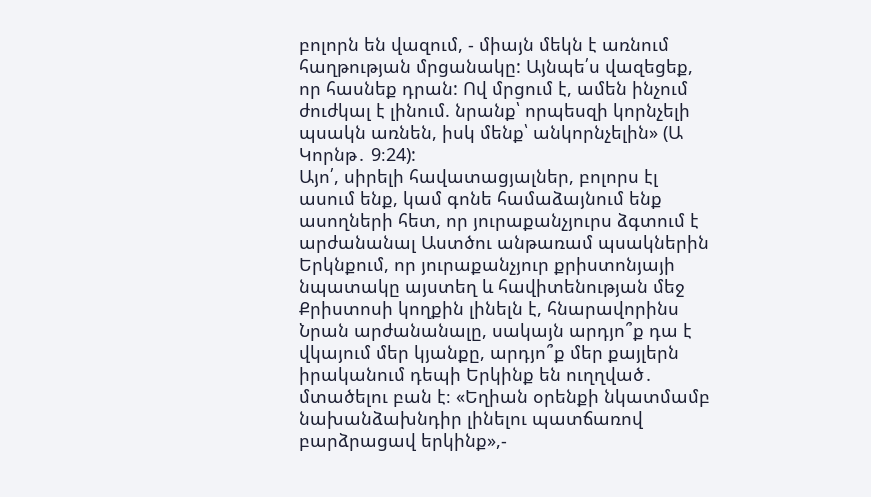բոլորն են վազում, - միայն մեկն է առնում հաղթության մրցանակը: Այնպե՛ս վազեցեք, որ հասնեք դրան: Ով մրցում է, ամեն ինչում ժուժկալ է լինում. նրանք՝ որպեսզի կորնչելի պսակն առնեն, իսկ մենք՝ անկորնչելին» (Ա Կորնթ․ 9։24):
Այո՛, սիրելի հավատացյալներ, բոլորս էլ ասում ենք, կամ գոնե համաձայնում ենք ասողների հետ, որ յուրաքանչյուրս ձգտում է արժանանալ Աստծու անթառամ պսակներին Երկնքում, որ յուրաքանչյուր քրիստոնյայի նպատակը այստեղ և հավիտենության մեջ Քրիստոսի կողքին լինելն է, հնարավորինս Նրան արժանանալը, սակայն արդյո՞ք դա է վկայում մեր կյանքը, արդյո՞ք մեր քայլերն իրականում դեպի Երկինք են ուղղված․ մտածելու բան է։ «Եղիան օրենքի նկատմամբ նախանձախնդիր լինելու պատճառով բարձրացավ երկինք»,-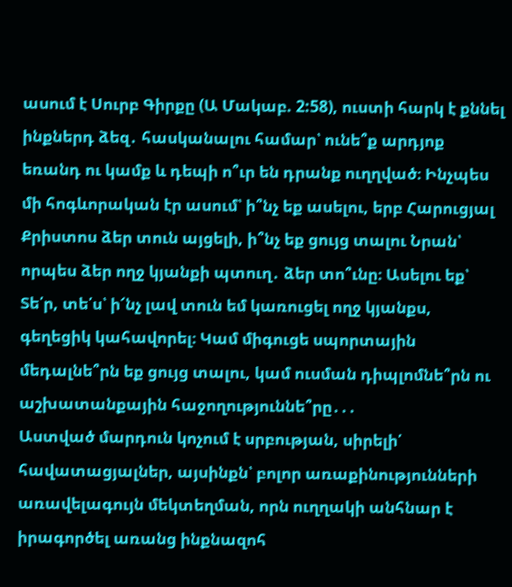ասում է Սուրբ Գիրքը (Ա Մակաբ. 2:58), ուստի հարկ է քննել ինքներդ ձեզ․ հասկանալու համար՝ ունե՞ք արդյոք եռանդ ու կամք և դեպի ո՞ւր են դրանք ուղղված։ Ինչպես մի հոգևորական էր ասում՝ ի՞նչ եք ասելու, երբ Հարուցյալ Քրիստոս ձեր տուն այցելի, ի՞նչ եք ցույց տալու Նրան՝ որպես ձեր ողջ կյանքի պտուղ․ ձեր տո՞ւնը։ Ասելու եք՝ Տե՛ր, տե՛ս՝ ի՜նչ լավ տուն եմ կառուցել ողջ կյանքս, գեղեցիկ կահավորել։ Կամ միգուցե սպորտային մեդալնե՞րն եք ցույց տալու, կամ ուսման դիպլոմնե՞րն ու աշխատանքային հաջողություննե՞րը․․․
Աստված մարդուն կոչում է սրբության, սիրելի՛ հավատացյալներ, այսինքն՝ բոլոր առաքինությունների առավելագույն մեկտեղման, որն ուղղակի անհնար է իրագործել առանց ինքնազոհ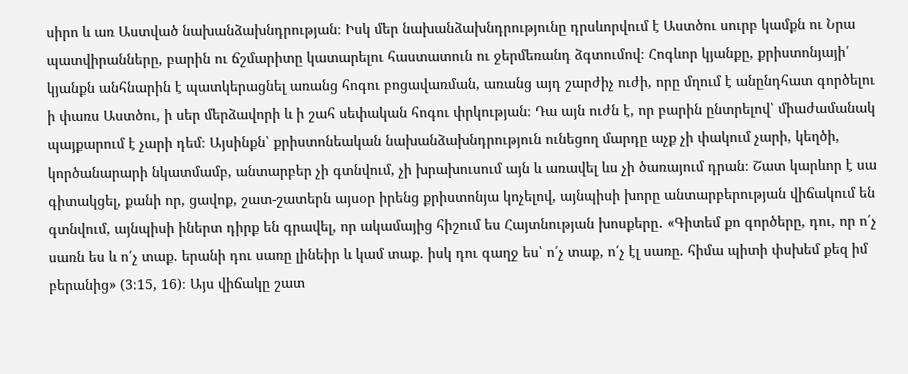սիրո և առ Աստված նախանձախնդրության։ Իսկ մեր նախանձախնդրությունը դրսևորվում է Աստծու սուրբ կամքն ու Նրա պատվիրանները, բարին ու ճշմարիտը կատարելու հաստատուն ու ջերմեռանդ ձգտումով։ Հոգևոր կյանքը, քրիստոնյայի՛ կյանքն անհնարին է պատկերացնել առանց հոգու բոցավառման, առանց այդ շարժիչ ուժի, որը մղում է անընդհատ գործելու ի փառս Աստծու, ի սեր մերձավորի և ի շահ սեփական հոգու փրկության։ Դա այն ուժն է, որ բարին ընտրելով՝ միաժամանակ պայքարում է չարի դեմ։ Այսինքն՝ քրիստոնեական նախանձախնդրություն ունեցող մարդը աչք չի փակում չարի, կեղծի, կործանարարի նկատմամբ, անտարբեր չի գտնվում, չի խրախուսում այն և առավել ևս չի ծառայում դրան։ Շատ կարևոր է սա գիտակցել, քանի որ, ցավոք, շատ-շատերն այսօր իրենց քրիստոնյա կոչելով, այնպիսի խորը անտարբերության վիճակում են գտնվում, այնպիսի իներտ դիրք են գրավել, որ ակամայից հիշում ես Հայտնության խոսքերը․ «Գիտեմ քո գործերը, դու, որ ո՛չ սառն ես և ո՛չ տաք. երանի դու սառը լինեիր և կամ տաք. իսկ դու գաղջ ես՝ ո՛չ տաք, ո՛չ էլ սառը. հիմա պիտի փսխեմ քեզ իմ բերանից» (3։15, 16)։ Այս վիճակը շատ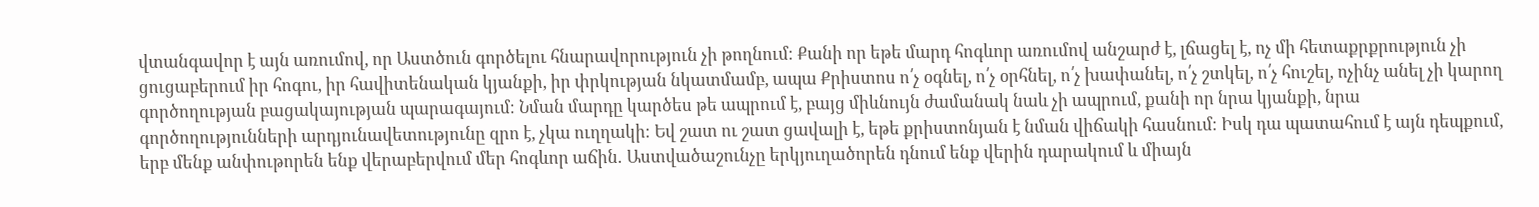վտանգավոր է այն առումով, որ Աստծուն գործելու հնարավորություն չի թողնում։ Քանի որ եթե մարդ հոգևոր առումով անշարժ է, լճացել է, ոչ մի հետաքրքրություն չի ցուցաբերում իր հոգու, իր հավիտենական կյանքի, իր փրկության նկատմամբ, ապա Քրիստոս ո՛չ օգնել, ո՛չ օրհնել, ո՛չ խափանել, ո՛չ շտկել, ո՛չ հուշել, ոչինչ անել չի կարող գործողության բացակայության պարագայում։ Նման մարդը կարծես թե ապրում է, բայց միևնույն ժամանակ նաև չի ապրում, քանի որ նրա կյանքի, նրա գործողությունների արդյունավետությունը զրո է, չկա ուղղակի։ Եվ շատ ու շատ ցավալի է, եթե քրիստոնյան է նման վիճակի հասնում։ Իսկ դա պատահում է այն դեպքում, երբ մենք անփութորեն ենք վերաբերվում մեր հոգևոր աճին․ Աստվածաշունչը երկյուղածորեն դնում ենք վերին դարակում և միայն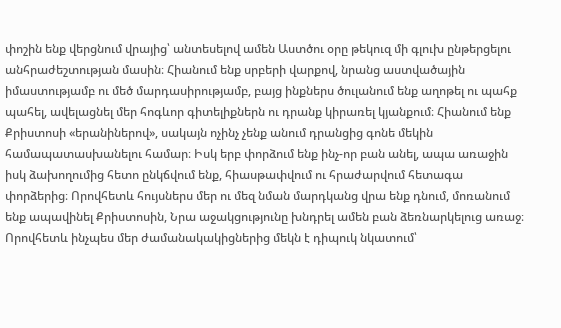փոշին ենք վերցնում վրայից՝ անտեսելով ամեն Աստծու օրը թեկուզ մի գլուխ ընթերցելու անհրաժեշտության մասին։ Հիանում ենք սրբերի վարքով, նրանց աստվածային իմաստությամբ ու մեծ մարդասիրությամբ, բայց ինքներս ծուլանում ենք աղոթել ու պահք պահել, ավելացնել մեր հոգևոր գիտելիքներն ու դրանք կիրառել կյանքում։ Հիանում ենք Քրիստոսի «երանիներով», սակայն ոչինչ չենք անում դրանցից գոնե մեկին համապատասխանելու համար։ Իսկ երբ փորձում ենք ինչ-որ բան անել, ապա առաջին իսկ ձախողումից հետո ընկճվում ենք, հիասթափվում ու հրաժարվում հետագա փորձերից։ Որովհետև հույսներս մեր ու մեզ նման մարդկանց վրա ենք դնում, մոռանում ենք ապավինել Քրիստոսին, Նրա աջակցությունը խնդրել ամեն բան ձեռնարկելուց առաջ։ Որովհետև ինչպես մեր ժամանակակիցներից մեկն է դիպուկ նկատում՝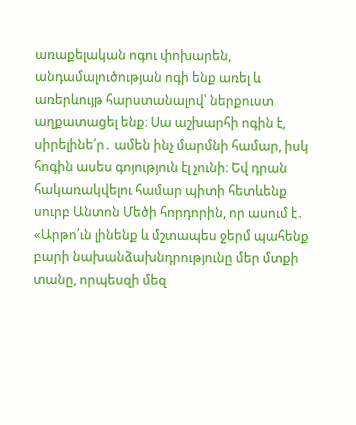առաքելական ոգու փոխարեն, անդամալուծության ոգի ենք առել և առերևույթ հարստանալով՝ ներքուստ աղքատացել ենք։ Սա աշխարհի ոգին է, սիրելինե՛ր․ ամեն ինչ մարմնի համար, իսկ հոգին ասես գոյություն էլ չունի։ Եվ դրան հակառակվելու համար պիտի հետևենք սուրբ Անտոն Մեծի հորդորին, որ ասում է․ «Արթո՛ւն լինենք և մշտապես ջերմ պահենք բարի նախանձախնդրությունը մեր մտքի տանը, որպեսզի մեզ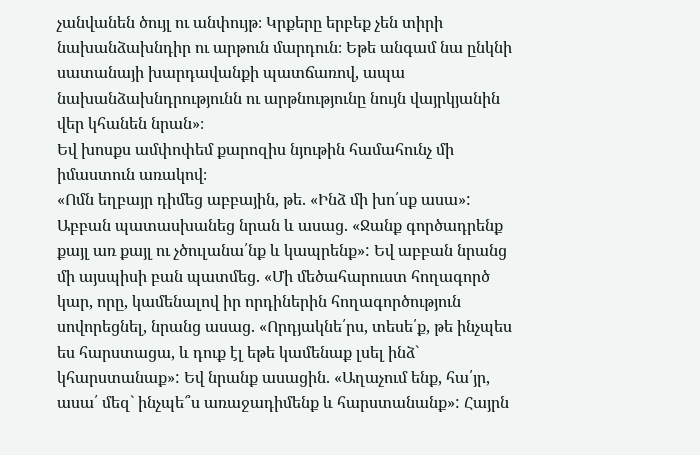չանվանեն ծույլ ու անփույթ։ Կրքերը երբեք չեն տիրի նախանձախնդիր ու արթուն մարդուն։ Եթե անգամ նա ընկնի սատանայի խարդավանքի պատճառով, ապա նախանձախնդրությունն ու արթնությունը նույն վայրկյանին վեր կհանեն նրան»։
Եվ խոսքս ամփոփեմ քարոզիս նյութին համահունչ մի իմաստուն առակով։
«Ոմն եղբայր դիմեց աբբային, թե. «Ինձ մի խո՛սք ասա»: Աբբան պատասխանեց նրան և ասաց. «Ջանք գործադրենք քայլ առ քայլ ու չծուլանա՛նք և կապրենք»: Եվ աբբան նրանց մի այսպիսի բան պատմեց. «Մի մեծահարուստ հողագործ կար, որը, կամենալով իր որդիներին հողագործություն սովորեցնել, նրանց ասաց. «Որդյակնե՛րս, տեսե՛ք, թե ինչպես ես հարստացա, և դուք էլ եթե կամենաք լսել ինձ` կհարստանաք»: Եվ նրանք ասացին. «Աղաչում ենք, հա՛յր, ասա՛ մեզ` ինչպե՞ս առաջադիմենք և հարստանանք»: Հայրն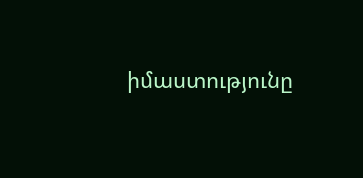իմաստությունը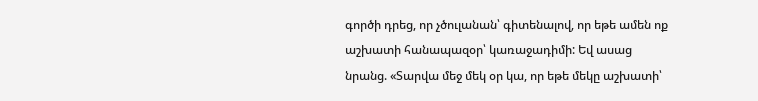գործի դրեց, որ չծուլանան՝ գիտենալով, որ եթե ամեն ոք աշխատի հանապազօր՝ կառաջադիմի: Եվ ասաց նրանց. «Տարվա մեջ մեկ օր կա, որ եթե մեկը աշխատի՝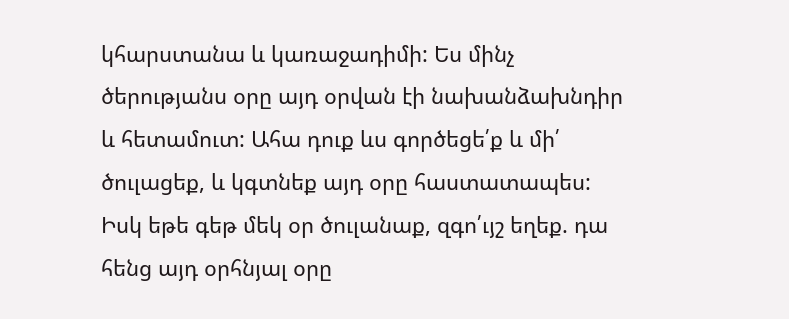կհարստանա և կառաջադիմի: Ես մինչ ծերությանս օրը այդ օրվան էի նախանձախնդիր և հետամուտ: Ահա դուք ևս գործեցե՛ք և մի՛ ծուլացեք, և կգտնեք այդ օրը հաստատապես: Իսկ եթե գեթ մեկ օր ծուլանաք, զգո՛ւյշ եղեք. դա հենց այդ օրհնյալ օրը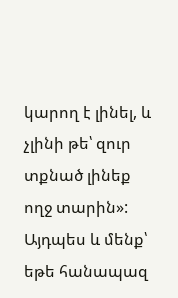կարող է լինել, և չլինի թե՝ զուր տքնած լինեք ողջ տարին»: Այդպես և մենք՝ եթե հանապազ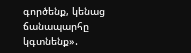գործենք, կենաց ճանապարհը կգտնենք»․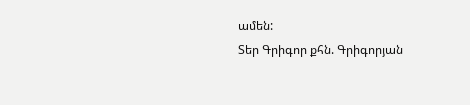ամեն:
Տեր Գրիգոր քհն. Գրիգորյան